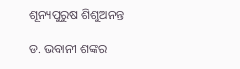ଶୂନ୍ୟପୁରୁଷ ଶିଶୁଅନନ୍ତ

ଡ. ଭବାନୀ ଶଙ୍କର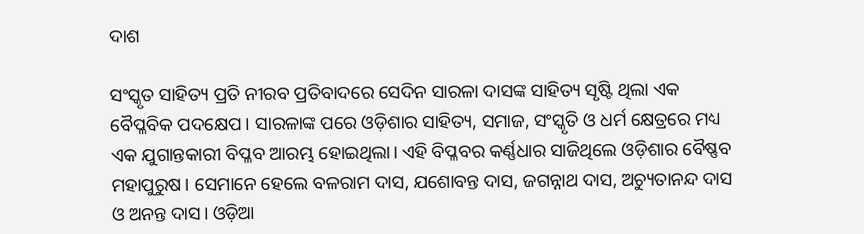ଦାଶ

ସଂସ୍କୃତ ସାହିତ୍ୟ ପ୍ରତି ନୀରବ ପ୍ରତିବାଦରେ ସେଦିନ ସାରଳା ଦାସଙ୍କ ସାହିତ୍ୟ ସୃଷ୍ଟି ଥିଲା ଏକ ବୈପ୍ଳବିକ ପଦକ୍ଷେପ। ସାରଳାଙ୍କ ପରେ ଓଡ଼ିଶାର ସାହିତ୍ୟ, ସମାଜ, ସଂସ୍କୃତି ଓ ଧର୍ମ କ୍ଷେତ୍ରରେ ମଧ୍ୟ ଏକ ଯୁଗାନ୍ତକାରୀ ବିପ୍ଳବ ଆରମ୍ଭ ହୋଇଥିଲା। ଏହି ବିପ୍ଳବର କର୍ଣ୍ଣଧାର ସାଜିଥିଲେ ଓଡ଼ିଶାର ବୈଷ୍ଣବ ମହାପୁରୁଷ। ସେମାନେ ହେଲେ ବଳରାମ ଦାସ, ଯଶୋବନ୍ତ ଦାସ, ଜଗନ୍ନାଥ ଦାସ, ଅଚ୍ୟୁତାନନ୍ଦ ଦାସ ଓ ଅନନ୍ତ ଦାସ। ଓଡ଼ିଆ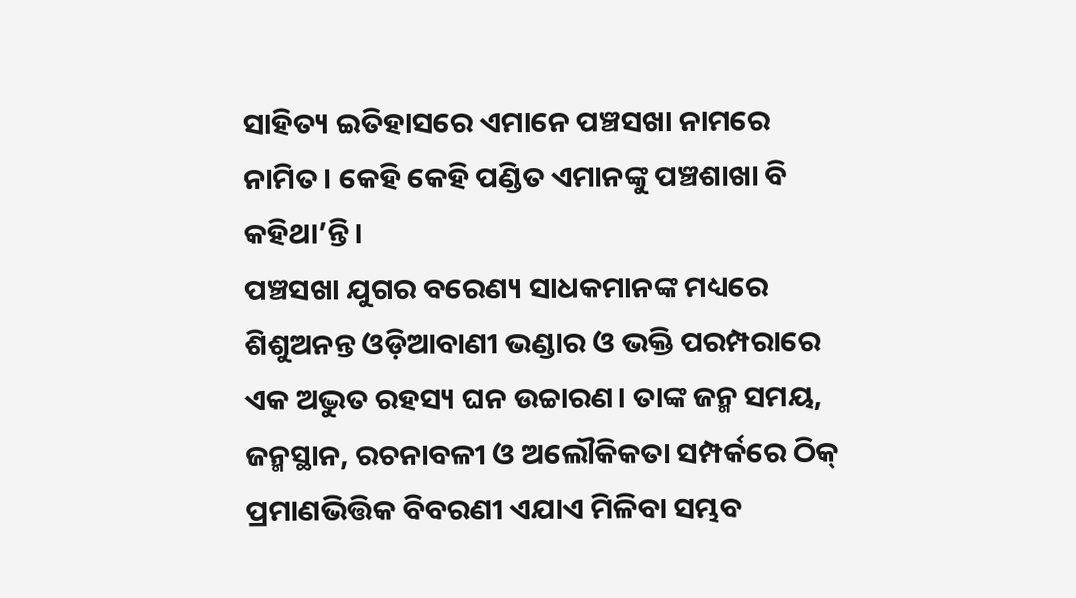ସାହିତ୍ୟ ଇତିହାସରେ ଏମାନେ ପଞ୍ଚସଖା ନାମରେ ନାମିତ। କେହି କେହି ପଣ୍ଡିତ ଏମାନଙ୍କୁ ପଞ୍ଚଶାଖା ବି କହିଥା’ନ୍ତି।
ପଞ୍ଚସଖା ଯୁଗର ବରେଣ୍ୟ ସାଧକମାନଙ୍କ ମଧ୍ୟରେ ଶିଶୁଅନନ୍ତ ଓଡ଼ିଆବାଣୀ ଭଣ୍ଡାର ଓ ଭକ୍ତି ପରମ୍ପରାରେ ଏକ ଅଦ୍ଭୁତ ରହସ୍ୟ ଘନ ଉଚ୍ଚାରଣ। ତାଙ୍କ ଜନ୍ମ ସମୟ, ଜନ୍ମସ୍ଥାନ, ରଚନାବଳୀ ଓ ଅଲୌକିକତା ସମ୍ପର୍କରେ ଠିକ୍‌ ପ୍ରମାଣଭିତ୍ତିକ ବିବରଣୀ ଏଯାଏ ମିଳିବା ସମ୍ଭବ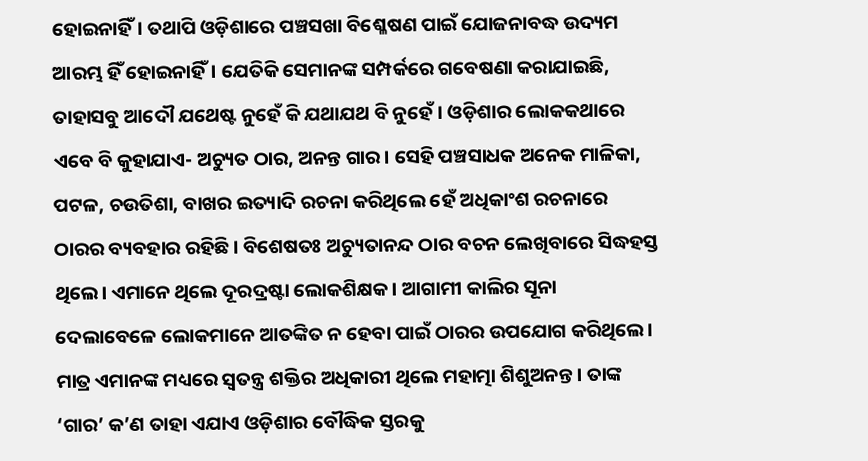ହୋଇନାହିଁ। ତଥାପି ଓଡ଼ିଶାରେ ପଞ୍ଚସଖା ବିଶ୍ଳେଷଣ ପାଇଁ ଯୋଜନାବଦ୍ଧ ଉଦ୍ୟମ ଆରମ୍ଭ ହିଁ ହୋଇନାହିଁ। ଯେତିକି ସେମାନଙ୍କ ସମ୍ପର୍କରେ ଗବେଷଣା କରାଯାଇଛି, ତାହାସବୁ ଆଦୌ ଯଥେଷ୍ଟ ନୁହେଁ କି ଯଥାଯଥ ବି ନୁହେଁ। ଓଡ଼ିଶାର ଲୋକକଥାରେ ଏବେ ବି କୁହାଯାଏ- ଅଚ୍ୟୁତ ଠାର, ଅନନ୍ତ ଗାର। ସେହି ପଞ୍ଚସାଧକ ଅନେକ ମାଳିକା, ପଟଳ, ଚଉତିଶା, ବାଖର ଇତ୍ୟାଦି ରଚନା କରିଥିଲେ ହେଁ ଅଧିକାଂଶ ରଚନାରେ ଠାରର ବ୍ୟବହାର ରହିଛି। ବିଶେଷତଃ ଅଚ୍ୟୁତାନନ୍ଦ ଠାର ବଚନ ଲେଖିବାରେ ସିଦ୍ଧହସ୍ତ ଥିଲେ। ଏମାନେ ଥିଲେ ଦୂରଦ୍ରଷ୍ଟା ଲୋକଶିକ୍ଷକ। ଆଗାମୀ କାଲିର ସୂନା ଦେଲାବେଳେ ଲୋକମାନେ ଆତଙ୍କିତ ନ ହେବା ପାଇଁ ଠାରର ଉପଯୋଗ କରିଥିଲେ। ମାତ୍ର ଏମାନଙ୍କ ମଧ୍ୟରେ ସ୍ବତନ୍ତ୍ର ଶକ୍ତିର ଅଧିକାରୀ ଥିଲେ ମହାତ୍ମା ଶିଶୁଅନନ୍ତ। ତାଙ୍କ ‘ଗାର’ କ’ଣ ତାହା ଏଯାଏ ଓଡ଼ିଶାର ବୌଦ୍ଧିକ ସ୍ତରକୁ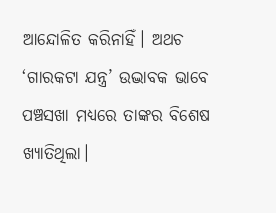ଆନ୍ଦୋଳିତ କରିନାହିଁ। ଅଥଚ ‘ଗାରକଟା ଯନ୍ତ୍ର’ ଉଦ୍ଭାବକ ଭାବେ ପଞ୍ଚସଖା ମଧ୍ୟରେ ତାଙ୍କର ବିଶେଷ ଖ୍ୟାତିଥିଲା।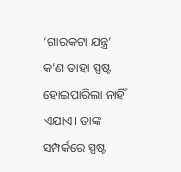‘ଗାରକଟା ଯନ୍ତ୍ର’ କ’ଣ ତାହା ସ୍ପଷ୍ଟ ହୋଇପାରିଲା ନାହିଁ ଏଯାଏ। ତାଙ୍କ ସମ୍ପର୍କରେ ସ୍ପଷ୍ଟ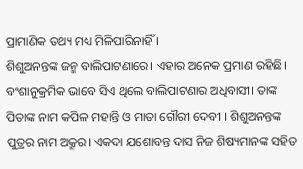ପ୍ରାମାଣିକ ତଥ୍ୟ ମଧ୍ୟ ମିଳିପାରିନାହିଁ ।
ଶିଶୁଅନନ୍ତଙ୍କ ଜନ୍ମ ବାଲିପାଟଣାରେ। ଏହାର ଅନେକ ପ୍ରମାଣ ରହିଛି। ବଂଶାନୁକ୍ରମିକ ଭାବେ ସିଏ ଥିଲେ ବାଲିପାଟଣାର ଅଧିବାସୀ। ତାଙ୍କ ପିତାଙ୍କ ନାମ କପିଳ ମହାନ୍ତି ଓ ମାତା ଗୌରୀ ଦେବୀ । ଶିଶୁଅନନ୍ତଙ୍କ ପୁତ୍ରର ନାମ ଅକ୍ରୂର। ଏକଦା ଯଶୋବନ୍ତ ଦାସ ନିଜ ଶିଷ୍ୟମାନଙ୍କ ସହିତ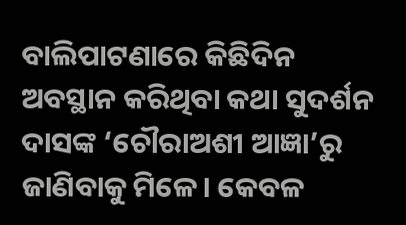ବାଲିପାଟଣାରେ କିଛିଦିନ ଅବସ୍ଥାନ କରିଥିବା କଥା ସୁଦର୍ଶନ ଦାସଙ୍କ ‘ଚୌରାଅଶୀ ଆଜ୍ଞା’ରୁ ଜାଣିବାକୁ ମିଳେ। କେବଳ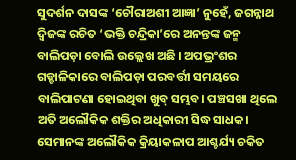ସୁଦର୍ଶନ ଦାସଙ୍କ ‘ଚୌରାଅଶୀ ଆଜ୍ଞା’ ନୁହେଁ, ଜଗନ୍ନାଥ ଦ୍ୱିଜଙ୍କ ରଚିତ ‘ଭକ୍ତି ଚନ୍ଦ୍ରିକା’ରେ ଅନନ୍ତଙ୍କ ଜନ୍ମ ବାଲିପଡ଼ା ବୋଲି ଉଲ୍ଲେଖ ଅଛି । ଅପଭ୍ରଂଶର ଗଡ୍ଡାଳିକାରେ ବାଲିପଡ଼ା ପରବର୍ତ୍ତୀ ସମୟରେ ବାଲିପାଟଣା ହୋଇଥିବା ଖୁବ୍‌ ସମ୍ଭବ। ପଞ୍ଚସଖା ଥିଲେ ଅତି ଅଲୌକିକ ଶକ୍ତିର ଅଧିକାରୀ ସିଦ୍ଧ ସାଧକ। ସେମାନଙ୍କ ଅଲୌକିକ କ୍ରିୟାକଳାପ ଆଶ୍ଚର୍ଯ୍ୟ ଚକିତ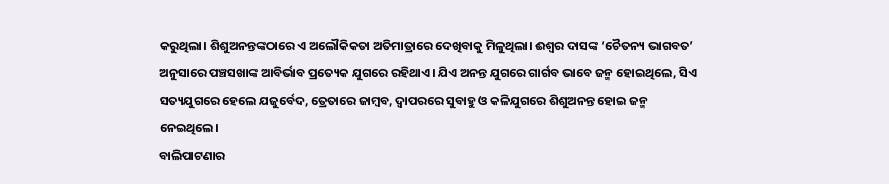କରୁଥିଲା। ଶିଶୁଅନନ୍ତଙ୍କଠାରେ ଏ ଅଲୌକିକତା ଅତିମାତ୍ରାରେ ଦେଖିବାକୁ ମିଳୁଥିଲା। ଈଶ୍ୱର ଦାସଙ୍କ ‘ଚୈତନ୍ୟ ଭାଗବତ’ ଅନୁସାରେ ପଞ୍ଚସଖାଙ୍କ ଆବିର୍ଭାବ ପ୍ରତ୍ୟେକ ଯୁଗରେ ରହିଥାଏ। ଯିଏ ଅନନ୍ତ ଯୁଗରେ ଗାର୍ଗବ ଭାବେ ଜନ୍ମ ହୋଇଥିଲେ, ସିଏ ସତ୍ୟଯୁଗରେ ହେଲେ ଯଜୁର୍ବେଦ, ତ୍ରେତାରେ ଜାମ୍ବବ, ଦ୍ୱାପରରେ ସୁବାହୁ ଓ କଳିଯୁଗରେ ଶିଶୁଅନନ୍ତ ହୋଇ ଜନ୍ମ ନେଇଥିଲେ।
ବାଲିପାଟଣାର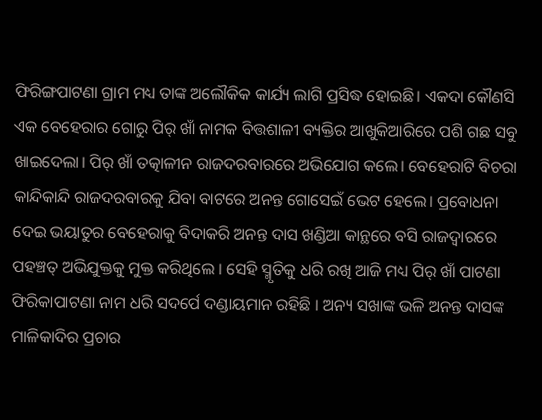ଫିରିଙ୍ଗପାଟଣା ଗ୍ରାମ ମଧ୍ୟ ତାଙ୍କ ଅଲୌକିକ କାର୍ଯ୍ୟ ଲାଗି ପ୍ରସିଦ୍ଧ ହୋଇଛି। ଏକଦା କୌଣସି ଏକ ବେହେରାର ଗୋରୁ ପିର୍‌ ଖାଁ ନାମକ ବିତ୍ତଶାଳୀ ବ୍ୟକ୍ତିର ଆଖୁକିଆରିରେ ପଶି ଗଛ ସବୁ ଖାଇଦେଲା। ପିର୍‌ ଖାଁ ତତ୍କାଳୀନ ରାଜଦରବାରରେ ଅଭିଯୋଗ କଲେ। ବେହେରାଟି ବିଚରା କାନ୍ଦିକାନ୍ଦି ରାଜଦରବାରକୁ ଯିବା ବାଟରେ ଅନନ୍ତ ଗୋସେଇଁ ଭେଟ ହେଲେ। ପ୍ରବୋଧନା ଦେଇ ଭୟାତୁର ବେହେରାକୁ ବିଦାକରି ଅନନ୍ତ ଦାସ ଖଣ୍ଡିଆ କାନ୍ଥରେ ବସି ରାଜଦ୍ୱାରରେ ପହଞ୍ଚତ୍ ଅଭିଯୁକ୍ତକୁ ମୁକ୍ତ କରିଥିଲେ । ସେହି ସ୍ମୃତିକୁ ଧରି ରଖି ଆଜି ମଧ୍ୟ ପିର୍‌ ଖାଁ ପାଟଣା ଫିରିକାପାଟଣା ନାମ ଧରି ସଦର୍ପେ ଦଣ୍ଡାୟମାନ ରହିଛି । ଅନ୍ୟ ସଖାଙ୍କ ଭଳି ଅନନ୍ତ ଦାସଙ୍କ ମାଳିକାଦିର ପ୍ରଚାର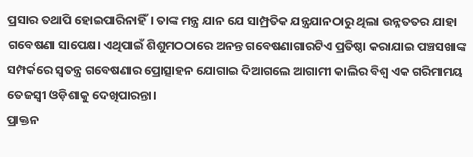ପ୍ରସାର ତଥାପି ହୋଇପାରିନାହିଁ। ତାଙ୍କ ମନ୍ତ୍ର ଯାନ ଯେ ସାମ୍ପ୍ରତିକ ଯନ୍ତ୍ରଯାନଠାରୁ ଥିଲା ଉନ୍ନତତର ଯାହା ଗବେଷଣା ସାପେକ୍ଷ। ଏଥିପାଇଁ ଶିଶୁମଠଠାରେ ଅନନ୍ତ ଗବେଷଣାଗାରଟିଏ ପ୍ରତିଷ୍ଠା କରାଯାଇ ପଞ୍ଚସଖାଙ୍କ ସମ୍ପର୍କରେ ସ୍ବତନ୍ତ୍ର ଗବେଷଣାର ପ୍ରୋତ୍ସାହନ ଯୋଗାଇ ଦିଆଗଲେ ଆଗାମୀ କାଲିର ବିଶ୍ୱ ଏକ ଗରିମାମୟ ତେଜସ୍ବୀ ଓଡ଼ିଶାକୁ ଦେଖିପାରନ୍ତା।
ପ୍ରାକ୍ତନ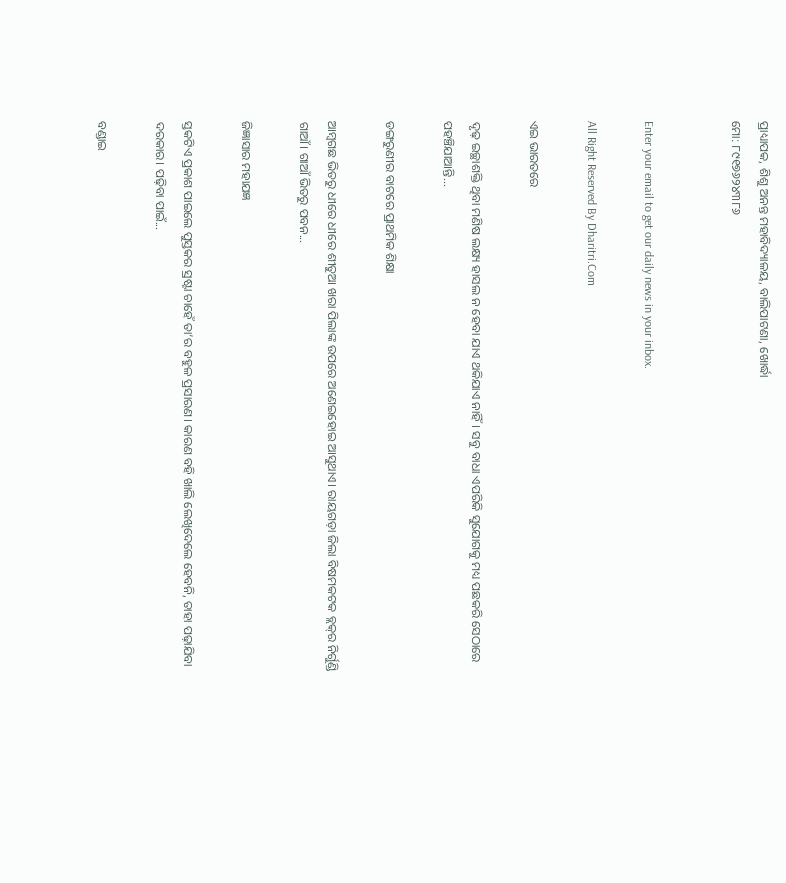ପ୍ରାଧ୍ୟାପକ, ଶିଶୁ ଅନନ୍ତ ମହାବିଦ୍ୟାଳୟ, ବାଲିପାଟଣା, ଖୋର୍ଦ୍ଧା
ମୋ: ୮୯୧୭୬୨୪୩୮୬


Enter your email to get our daily news in your inbox.

All Right Reserved By Dharitri.Com

ଏଇ ଭାରତରେ

ଦୃଢ଼ ଇଚ୍ଛାଶକ୍ତି ଥିବା ମଣିଷ ଲକ୍ଷ୍ୟ ହାସଲ ନ ହେବା ଯାଏ ଥକିଯାଏ ନାହିଁ। ସବୁ ବାଧା ଏପରିକି ସୁଯୋଗକୁ ମଧ୍ୟ ପଛକରି ସେଠାରେ ପହଞ୍ଚିଯାଆନ୍ତି...

ଡଙ୍ଗରୁଣୀର ବାଟରେ ପ୍ରାଥମିକ ଶିକ୍ଷା

ଆମ୍ବଗଛ ଭିତରୁ ଧୀରେ ଧୀରେ ଶୀତୁଆ ଖରା ପିଲାଙ୍କ ଉପରେ ଅଣେଇହୋଇ ଆସୁଥାଏ। ରାୟଗଡ଼ା ଜିଲା ବିଷମକଟକ ବ୍ଲକ୍‌ର ନିର୍ଗୁଣ୍ଡି ଗାଆଁ। ଗାଆଁ ଭିତରୁ ପବନ...

ଜିଜ୍ଞାସାର ମହାଯଜ୍ଞ

ସ୍ତକଟିଏ ପ୍ରକାଶ ପାଇଲେ ପୁସ୍ତକର ସ୍ରଷ୍ଟା ଚାହେଁ ତା’ର ବହୁଳ ପ୍ରସାରଣ। କାରଣ ବହି ଖାଲି ଲେଖିଦେଲେ ହେବନି, ତାହା ପଢ଼ାଯିବା ଦରକାର। ପଢ଼ିବା ପାଇଁ...

ବଣ୍ଡାଇ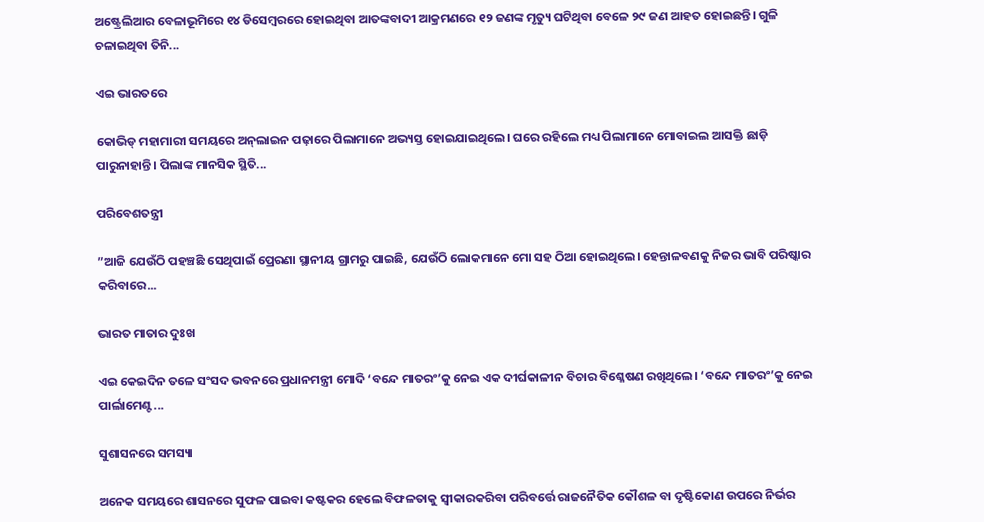ଅଷ୍ଟ୍ରେଲିଆର ବେଳାଭୂମିରେ ୧୪ ଡିସେମ୍ବରରେ ହୋଇଥିବା ଆତଙ୍କବାଦୀ ଆକ୍ରମଣରେ ୧୨ ଜଣଙ୍କ ମୃତ୍ୟୁ ଘଟିଥିବା ବେଳେ ୨୯ ଜଣ ଆହତ ହୋଇଛନ୍ତି। ଗୁଳି ଚଳାଇଥିବା ତିନି...

ଏଇ ଭାରତରେ

କୋଭିଡ୍‌ ମହାମାରୀ ସମୟରେ ଅନ୍‌ଲାଇନ ପଢ଼ାରେ ପିଲାମାନେ ଅଭ୍ୟସ୍ତ ହୋଇଯାଇଥିଲେ। ଘରେ ରହିଲେ ମଧ୍ୟ ପିଲାମାନେ ମୋବାଇଲ ଆସକ୍ତି ଛାଡ଼ି ପାରୁନାହାନ୍ତି। ପିଲାଙ୍କ ମାନସିକ ସ୍ଥିତି...

ପରିବେଶତନ୍ତ୍ରୀ

”ଆଜି ଯେଉଁଠି ପହଞ୍ଚଛି ସେଥିପାଇଁ ପ୍ରେରଣା ସ୍ଥାନୀୟ ଗ୍ରାମରୁ ପାଇଛି, ଯେଉଁଠି ଲୋକମାନେ ମୋ ସହ ଠିଆ ହୋଇଥିଲେ। ହେନ୍ତାଳବଣକୁ ନିଜର ଭାବି ପରିଷ୍କାର କରିବାରେ...

ଭାରତ ମାତାର ଦୁଃଖ

ଏଇ କେଇଦିନ ତଳେ ସଂସଦ ଭବନରେ ପ୍ରଧାନମନ୍ତ୍ରୀ ମୋଦି ‘ବନ୍ଦେ ମାତରଂ’କୁ ନେଇ ଏକ ଦୀର୍ଘକାଳୀନ ବିଚାର ବିଶ୍ଳେଷଣ ରଖିଥିଲେ। ‘ବନ୍ଦେ ମାତରଂ’କୁ ନେଇ ପାର୍ଲାମେଣ୍ଟ...

ସୁଶାସନରେ ସମସ୍ୟା

ଅନେକ ସମୟରେ ଶାସନରେ ସୁଫଳ ପାଇବା କଷ୍ଟକର ହେଲେ ବିଫଳତାକୁ ସ୍ବୀକାରକରିବା ପରିବର୍ତ୍ତେ ରାଜନୈତିକ କୌଶଳ ବା ଦୃଷ୍ଟିକୋଣ ଉପରେ ନିର୍ଭର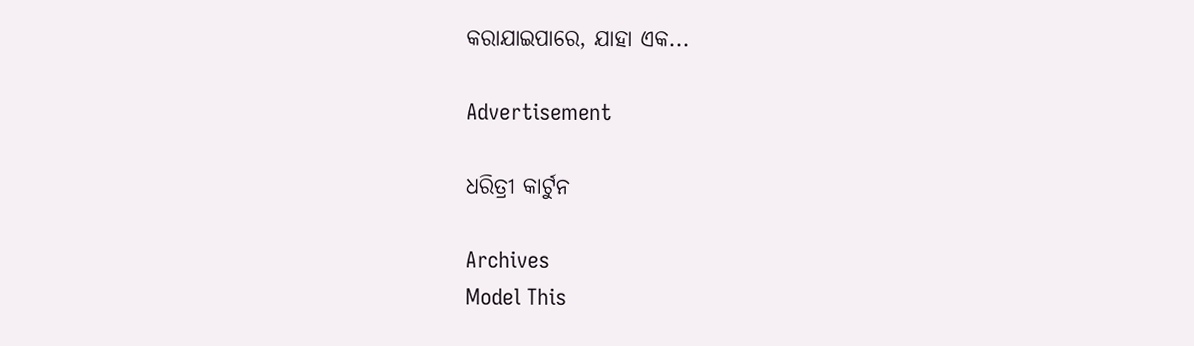କରାଯାଇପାରେ, ଯାହା ଏକ...

Advertisement

ଧରିତ୍ରୀ କାର୍ଟୁନ

Archives
Model This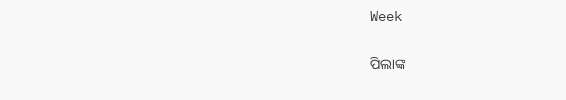Week

ପିଲାଙ୍କ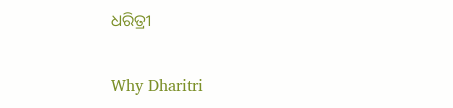ଧରିତ୍ରୀ

Why Dharitri